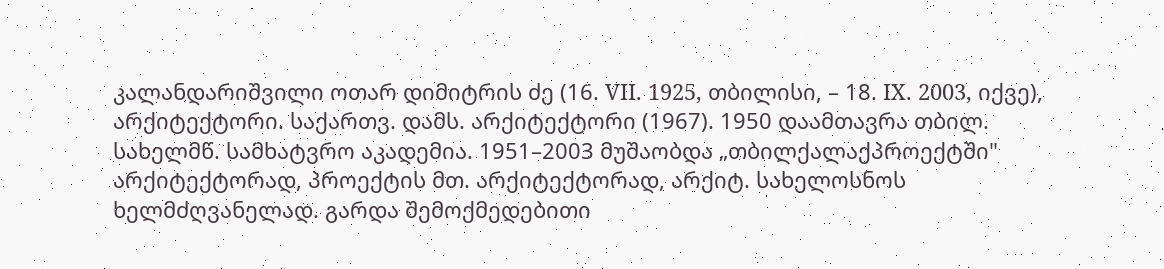კალანდარიშვილი ოთარ დიმიტრის ძე (16. VII. 1925, თბილისი, – 18. IX. 2003, იქვე), არქიტექტორი. საქართვ. დამს. არქიტექტორი (1967). 1950 დაამთავრა თბილ. სახელმწ. სამხატვრო აკადემია. 1951–2003 მუშაობდა „თბილქალაქპროექტში" არქიტექტორად, პროექტის მთ. არქიტექტორად, არქიტ. სახელოსნოს ხელმძღვანელად. გარდა შემოქმედებითი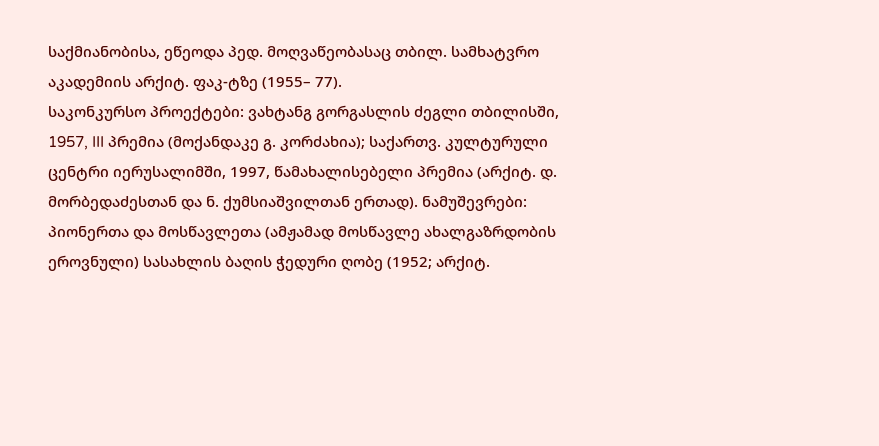საქმიანობისა, ეწეოდა პედ. მოღვაწეობასაც თბილ. სამხატვრო აკადემიის არქიტ. ფაკ-ტზე (1955– 77).
საკონკურსო პროექტები: ვახტანგ გორგასლის ძეგლი თბილისში, 1957, III პრემია (მოქანდაკე გ. კორძახია); საქართვ. კულტურული ცენტრი იერუსალიმში, 1997, წამახალისებელი პრემია (არქიტ. დ. მორბედაძესთან და ნ. ქუმსიაშვილთან ერთად). ნამუშევრები: პიონერთა და მოსწავლეთა (ამჟამად მოსწავლე ახალგაზრდობის ეროვნული) სასახლის ბაღის ჭედური ღობე (1952; არქიტ.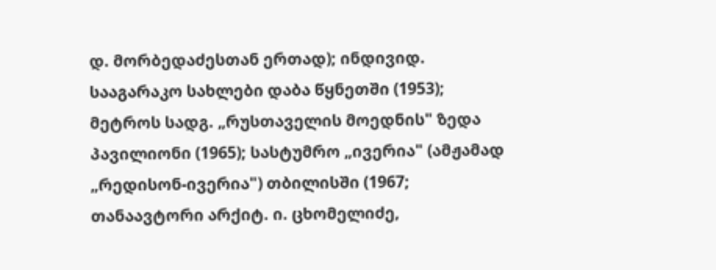დ. მორბედაძესთან ერთად); ინდივიდ. სააგარაკო სახლები დაბა წყნეთში (1953); მეტროს სადგ. „რუსთაველის მოედნის" ზედა პავილიონი (1965); სასტუმრო „ივერია" (ამჟამად „რედისონ-ივერია") თბილისში (1967; თანაავტორი არქიტ. ი. ცხომელიძე,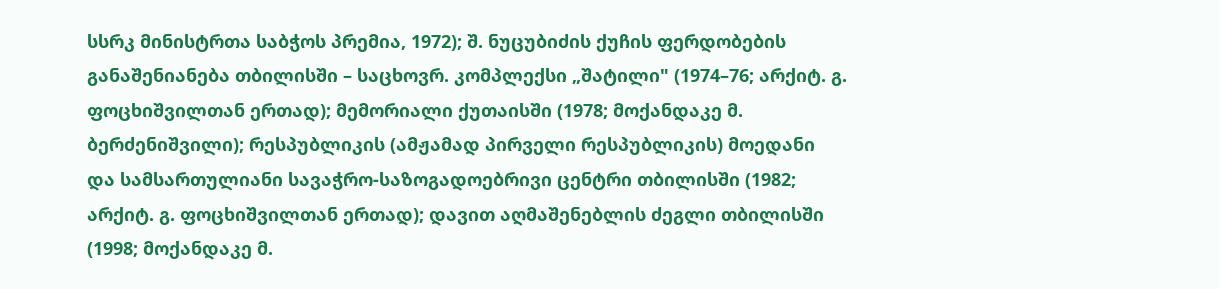სსრკ მინისტრთა საბჭოს პრემია, 1972); შ. ნუცუბიძის ქუჩის ფერდობების განაშენიანება თბილისში – საცხოვრ. კომპლექსი „შატილი" (1974–76; არქიტ. გ. ფოცხიშვილთან ერთად); მემორიალი ქუთაისში (1978; მოქანდაკე მ. ბერძენიშვილი); რესპუბლიკის (ამჟამად პირველი რესპუბლიკის) მოედანი და სამსართულიანი სავაჭრო-საზოგადოებრივი ცენტრი თბილისში (1982; არქიტ. გ. ფოცხიშვილთან ერთად); დავით აღმაშენებლის ძეგლი თბილისში (1998; მოქანდაკე მ.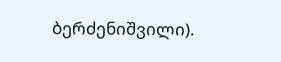ბერძენიშვილი).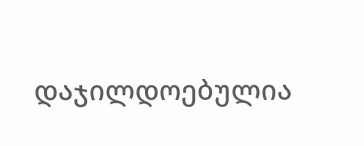დაჯილდოებულია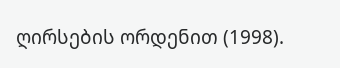ღირსების ორდენით (1998).